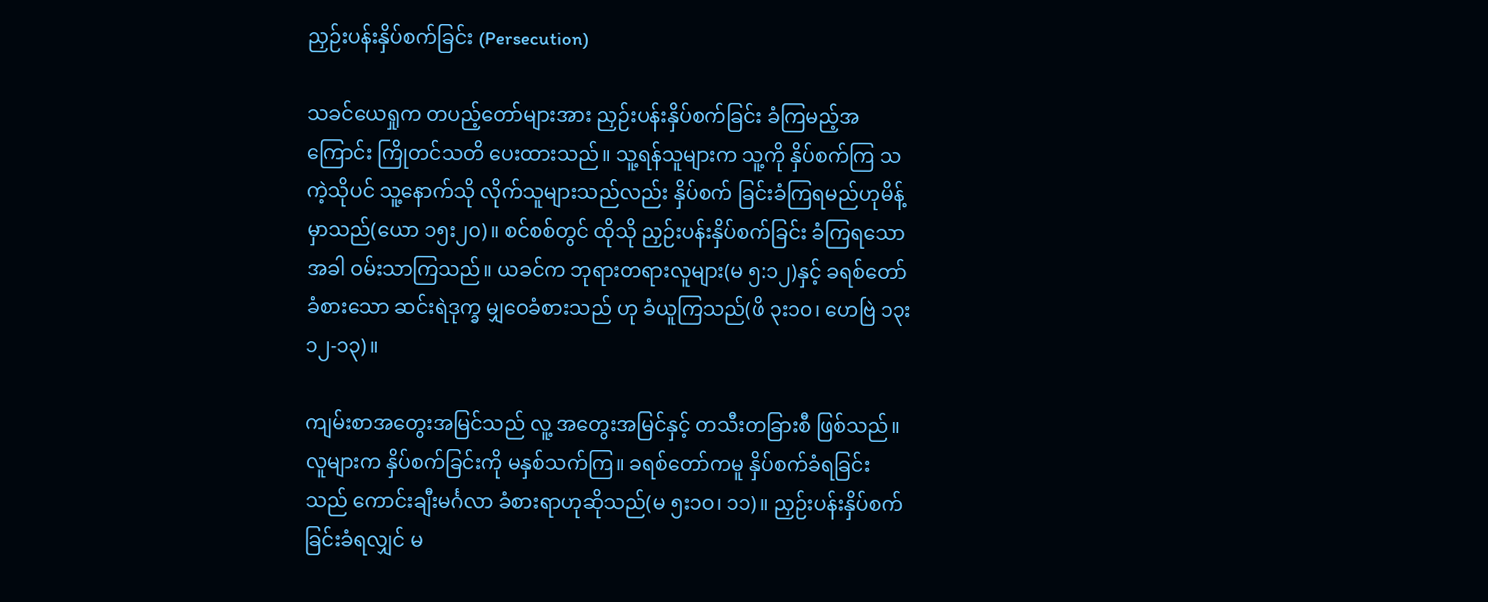ညှဉ်းပန်းနှိပ်စက်ခြင်း (Persecution)

သခင်ယေရှုက တပည့်တော်များအား ညှဉ်းပန်းနှိပ်စက်ခြင်း ခံကြမည့်အကြောင်း ကြိုတင်သတိ ပေးထားသည်။ သူ့ရန်သူများက သူ့ကို နှိပ်စက်ကြ သကဲ့သိုပင် သူ့နောက်သို လိုက်သူများသည်လည်း နှိပ်စက် ခြင်းခံကြရမည်ဟုမိန့်မှာသည်(ယော ၁၅း၂၀)။ စင်စစ်တွင် ထိုသို ညှဉ်းပန်းနှိပ်စက်ခြင်း ခံကြရသောအခါ ဝမ်းသာကြသည်။ ယခင်က ဘုရားတရားလူများ(မ ၅:၁၂)နှင့် ခရစ်တော်ခံစားသော ဆင်းရဲဒုက္ခ မျှဝေခံစားသည် ဟု ခံယူကြသည်(ဖိ ၃း၁၀၊ ဟေဗြဲ ၁၃း၁၂-၁၃)။

ကျမ်းစာအတွေးအမြင်သည် လူ့ အတွေးအမြင်နှင့် တသီးတခြားစီ ဖြစ်သည်။ လူများက နှိပ်စက်ခြင်းကို မနှစ်သက်ကြ။ ခရစ်တော်ကမူ နှိပ်စက်ခံရခြင်းသည် ကောင်းချီးမင်္ဂလာ ခံစားရာဟုဆိုသည်(မ ၅း၁ဝ၊ ၁၁)။ ညှဉ်းပန်းနှိပ်စက်ခြင်းခံရလျှင် မ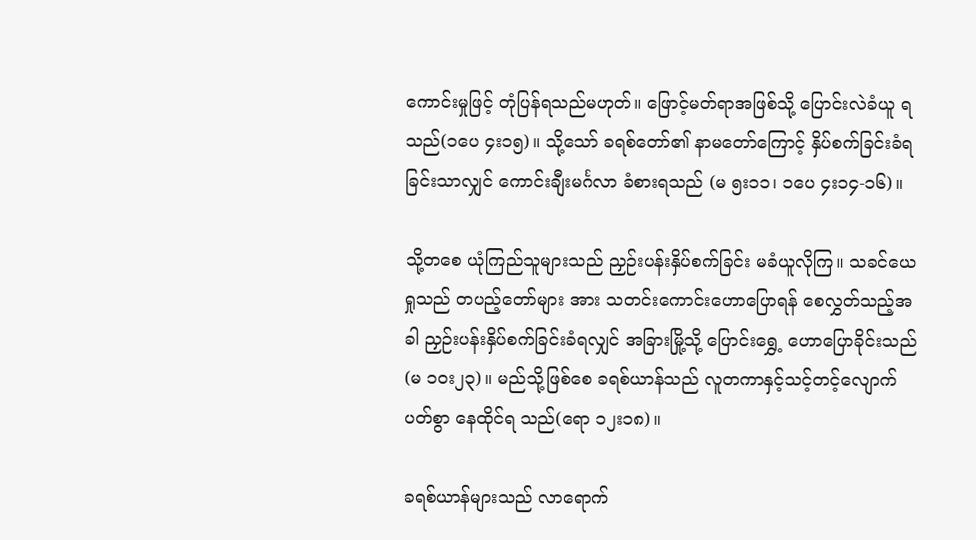ကောင်းမှုဖြင့် တုံပြန်ရသည်မဟုတ်။ ဖြောင့်မတ်ရာအဖြစ်သို့ ပြောင်းလဲခံယူ ရသည်(၁ပေ ၄း၁၅)။ သို့သော် ခရစ်တော်၏ နာမတော်ကြောင့် နှိပ်စက်ခြင်းခံရခြင်းသာလျှင် ကောင်းချီးမင်္ဂလာ ခံစားရသည် (မ ၅း၁၁၊ ၁ပေ ၄း၁၄-၁၆)။

သို့တစေ ယုံကြည်သူများသည် ညှဉ်းပန်းနှိပ်စက်ခြင်း မခံယူလိုကြ။ သခင်ယေရှုသည် တပည့်တော်များ အား သတင်းကောင်းဟောပြောရန် စေလွှတ်သည့်အခါ ညှဉ်းပန်းနှိပ်စက်ခြင်းခံရလျှင် အခြားမြို့သို့ ပြောင်းရွှေ့ ဟောပြောခိုင်းသည်(မ ၁၀း၂၃)။ မည်သို့ဖြစ်စေ ခရစ်ယာန်သည် လူတကာနှင့်သင့်တင့်လျောက်ပတ်စွာ နေထိုင်ရ သည်(ရော ၁၂း၁၈)။

ခရစ်ယာန်များသည် လာရောက်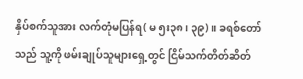နှိပ်စက်သူအား လက်တုံမပြန်ရ( မ ၅း၃၈၊ ၃၉)။ ခရစ်တော်သည် သူ့ကို ဖမ်းချုပ်သူများရှေ့တွင် ငြိမ်သက်တိတ်ဆိတ်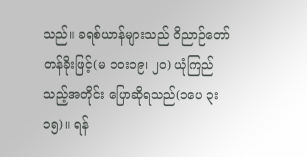သည်။ ခရစ်ယာန်များသည် ဝိညာဉ်တော်တန်ခိုးဖြင့်(မ ၁၀း၁၉၊ ၂၀) ယုံကြည်သည့်အတိုင်း ပြောဆိုရသည်(၁ပေ ၃း၁၅)။ ရန်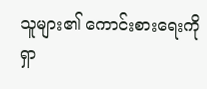သူများ၏ ကောင်းစားရေးကို ရှာ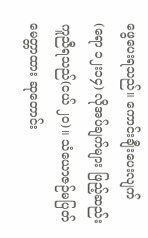ဖွေပေးရသည်။ ကောင်းချီးပေးလျက်(ရော ၁၂း၁၄) လိုအပ်ချက်များ ဖြည့်ဆည်းကူညီရသည်(ငယ် ၂၀)။ သံယောဇဉ်မပြတ် မေတ္တာထား ဆုတောင်း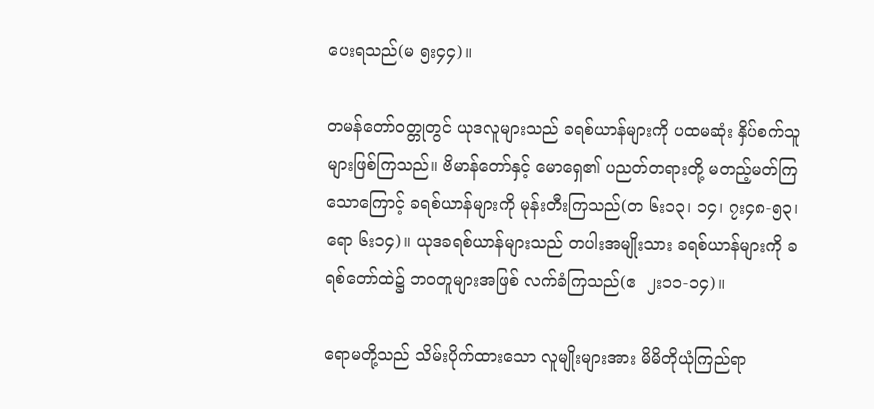ပေးရသည်(မ ၅း၄၄)။

တမန်တော်ဝတ္တုတွင် ယုဒလူများသည် ခရစ်ယာန်များကို ပထမဆုံး နှိပ်စက်သူများဖြစ်ကြသည်။ ဗိမာန်တော်နှင့် မောရှေ၏ ပညတ်တရားတို့ မတည့်မတ်ကြသောကြောင့် ခရစ်ယာန်များကို မုန်းတီးကြသည်(တ ၆း၁၃၊ ၁၄၊ ၇း၄၈-၅၃၊ ရော ၆း၁၄)။ ယုဒခရစ်ယာန်များသည် တပါးအမျိုးသား ခရစ်ယာန်များကို ခရစ်တော်ထဲ၌ ဘဝတူများအဖြစ် လက်ခံကြသည်(ဧ  ၂း၁၁-၁၄)။

ရောမတို့သည် သိမ်းပိုက်ထားသော လူမျိုးများအား မိမိတိုယုံကြည်ရာ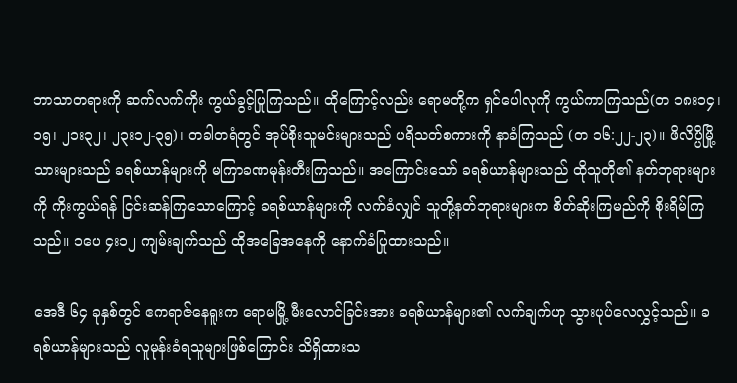ဘာသာတရားကို ဆက်လက်ကိုး ကွယ်ခွင့်ပြုကြသည်။ ထိုကြောင့်လည်း ရောမတို့က ရှင်ပေါလုကို ကွယ်ကာကြသည်(တ ၁၈း၁၄၊ ၁၅၊ ၂၁း၃၂၊ ၂၃း၁၂-၃၅)၊ တခါတရံတွင် အုပ်စိုးသူမင်းများသည် ပရိသတ်စကားကို နာခံကြသည် (တ ၁၆:၂၂-၂၃)။ ဖိလိပ္ပိမြို့ သားများသည် ခရစ်ယာန်များကို မကြာခဏမုန်းတီးကြသည်။ အကြောင်းသော် ခရစ်ယာန်များသည် ထိုသူတို၏ နတ်ဘုရားများကို ကိုးကွယ်ရန် ငြင်းဆန်ကြသောကြောင့် ခရစ်ယာန်များကို လက်ခံလျှင် သူတို့နတ်ဘုရားများက စိတ်ဆိုးကြမည်ကို စိုးရိမ်ကြသည်။ ၁ပေ ၄း၁၂ ကျမ်းချက်သည် ထိုအခြေအနေကို နောက်ခံပြုထားသည်။

အေဒီ ၆၄ ခုနှစ်တွင် ဧကရာဇ်နေရူးက ရောမမြို့ မီးလောင်ခြင်းအား ခရစ်ယာန်များ၏ လက်ချက်ဟု သွားပုပ်လေလွှင့်သည်။ ခရစ်ယာန်များသည် လူမုန်းခံရသူများဖြစ်ကြောင်း သိရှိထားသ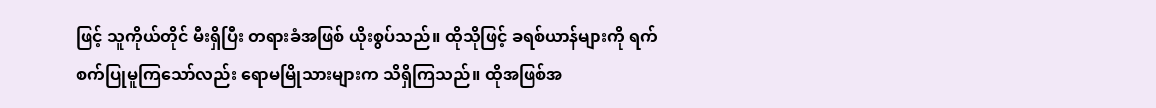ဖြင့် သူကိုယ်တိုင် မီးရှိပြီး တရားခံအဖြစ် ယိုးစွပ်သည်။ ထိုသိုဖြင့် ခရစ်ယာန်များကို ရက်စက်ပြုမူကြသော်လည်း ရောမမြိုသားများက သိရှိကြသည်။ ထိုအဖြစ်အ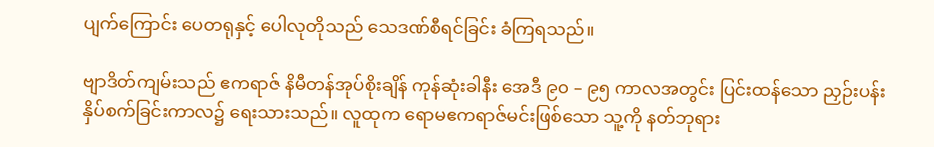ပျက်ကြောင်း ပေတရုနှင့် ပေါလုတိုသည် သေဒဏ်စီရင်ခြင်း ခံကြရသည်။

ဗျာဒိတ်ကျမ်းသည် ဧကရာဇ် နိမီတန်အုပ်စိုးချိန် ကုန်ဆုံးခါနီး အေဒီ ၉၀ – ၉၅ ကာလအတွင်း ပြင်းထန်သော ညှဉ်းပန်းနှိပ်စက်ခြင်းကာလ၌ ရေးသားသည်။ လူထုက ရောမဧကရာဇ်မင်းဖြစ်သော သူ့ကို နတ်ဘုရား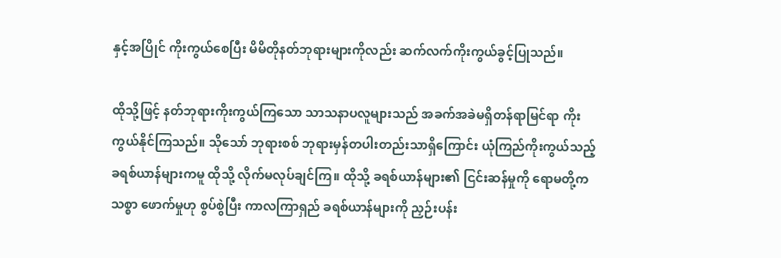နှင့်အပြိုင် ကိုးကွယ်စေပြီး မိမိတိုနတ်ဘုရားများကိုလည်း ဆက်လက်ကိုးကွယ်ခွင့်ပြုသည်။

ထိုသို့ဖြင့် နတ်ဘုရားကိုးကွယ်ကြသော သာသနာပလူများသည် အခက်အခဲမရှိတန်ရာမြင်ရာ ကိုးကွယ်နိုင်ကြသည်။ သိုသော် ဘုရားစစ် ဘုရားမှန်တပါးတည်းသာရှိကြောင်း ယုံကြည်ကိုးကွယ်သည့် ခရစ်ယာန်များကမူ ထိုသို့ လိုက်မလုပ်ချင်ကြ။ ထိုသို့ ခရစ်ယာန်များ၏ ငြင်းဆန်မှုကို ရောမတို့က သစ္စာ ဖောက်မှုဟု စွပ်စွဲပြီး ကာလကြာရှည် ခရစ်ယာန်များကို ညှဉ်းပန်း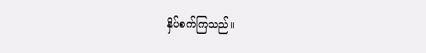နှိပ်စက်ကြသည်။